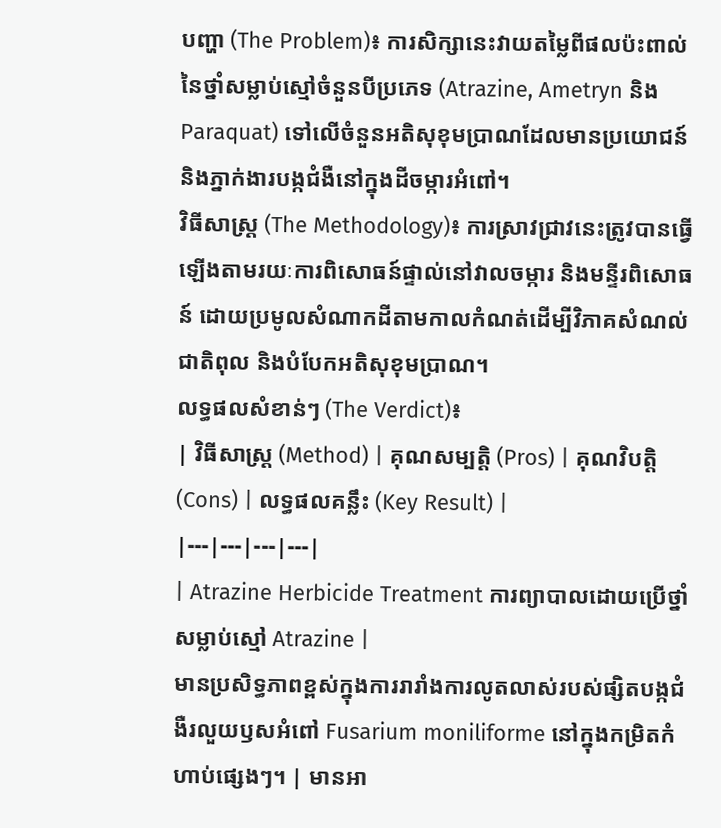បញ្ហា (The Problem)៖ ការសិក្សានេះវាយតម្លៃពីផលប៉ះពាល់នៃថ្នាំសម្លាប់ស្មៅចំនួនបីប្រភេទ (Atrazine, Ametryn និង Paraquat) ទៅលើចំនួនអតិសុខុមប្រាណដែលមានប្រយោជន៍ និងភ្នាក់ងារបង្កជំងឺនៅក្នុងដីចម្ការអំពៅ។
វិធីសាស្ត្រ (The Methodology)៖ ការស្រាវជ្រាវនេះត្រូវបានធ្វើឡើងតាមរយៈការពិសោធន៍ផ្ទាល់នៅវាលចម្ការ និងមន្ទីរពិសោធន៍ ដោយប្រមូលសំណាកដីតាមកាលកំណត់ដើម្បីវិភាគសំណល់ជាតិពុល និងបំបែកអតិសុខុមប្រាណ។
លទ្ធផលសំខាន់ៗ (The Verdict)៖
| វិធីសាស្ត្រ (Method) | គុណសម្បត្តិ (Pros) | គុណវិបត្តិ (Cons) | លទ្ធផលគន្លឹះ (Key Result) |
|---|---|---|---|
| Atrazine Herbicide Treatment ការព្យាបាលដោយប្រើថ្នាំសម្លាប់ស្មៅ Atrazine |
មានប្រសិទ្ធភាពខ្ពស់ក្នុងការរារាំងការលូតលាស់របស់ផ្សិតបង្កជំងឺរលួយឫសអំពៅ Fusarium moniliforme នៅក្នុងកម្រិតកំហាប់ផ្សេងៗ។ | មានអា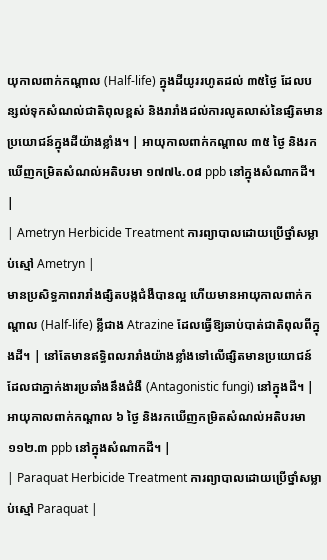យុកាលពាក់កណ្តាល (Half-life) ក្នុងដីយូររហូតដល់ ៣៥ថ្ងៃ ដែលបន្សល់ទុកសំណល់ជាតិពុលខ្ពស់ និងរារាំងដល់ការលូតលាស់នៃផ្សិតមានប្រយោជន៍ក្នុងដីយ៉ាងខ្លាំង។ | អាយុកាលពាក់កណ្តាល ៣៥ ថ្ងៃ និងរកឃើញកម្រិតសំណល់អតិបរមា ១៧៧៤.០៨ ppb នៅក្នុងសំណាកដី។ |
| Ametryn Herbicide Treatment ការព្យាបាលដោយប្រើថ្នាំសម្លាប់ស្មៅ Ametryn |
មានប្រសិទ្ធភាពរារាំងផ្សិតបង្កជំងឺបានល្អ ហើយមានអាយុកាលពាក់កណ្តាល (Half-life) ខ្លីជាង Atrazine ដែលធ្វើឱ្យឆាប់បាត់ជាតិពុលពីក្នុងដី។ | នៅតែមានឥទ្ធិពលរារាំងយ៉ាងខ្លាំងទៅលើផ្សិតមានប្រយោជន៍ដែលជាភ្នាក់ងារប្រឆាំងនឹងជំងឺ (Antagonistic fungi) នៅក្នុងដី។ | អាយុកាលពាក់កណ្តាល ៦ ថ្ងៃ និងរកឃើញកម្រិតសំណល់អតិបរមា ១១២.៣ ppb នៅក្នុងសំណាកដី។ |
| Paraquat Herbicide Treatment ការព្យាបាលដោយប្រើថ្នាំសម្លាប់ស្មៅ Paraquat |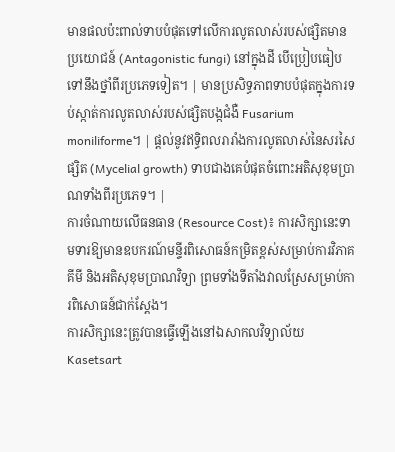មានផលប៉ះពាល់ទាបបំផុតទៅលើការលូតលាស់របស់ផ្សិតមានប្រយោជន៍ (Antagonistic fungi) នៅក្នុងដី បើប្រៀបធៀបទៅនឹងថ្នាំពីរប្រភេទទៀត។ | មានប្រសិទ្ធភាពទាបបំផុតក្នុងការទប់ស្កាត់ការលូតលាស់របស់ផ្សិតបង្កជំងឺ Fusarium moniliforme។ | ផ្តល់នូវឥទ្ធិពលរារាំងការលូតលាស់នៃសរសៃផ្សិត (Mycelial growth) ទាបជាងគេបំផុតចំពោះអតិសុខុមប្រាណទាំងពីរប្រភេទ។ |
ការចំណាយលើធនធាន (Resource Cost)៖ ការសិក្សានេះទាមទារឱ្យមានឧបករណ៍មន្ទីរពិសោធន៍កម្រិតខ្ពស់សម្រាប់ការវិភាគគីមី និងអតិសុខុមប្រាណវិទ្យា ព្រមទាំងទីតាំងវាលស្រែសម្រាប់ការពិសោធន៍ជាក់ស្តែង។
ការសិក្សានេះត្រូវបានធ្វើឡើងនៅឯសាកលវិទ្យាល័យ Kasetsart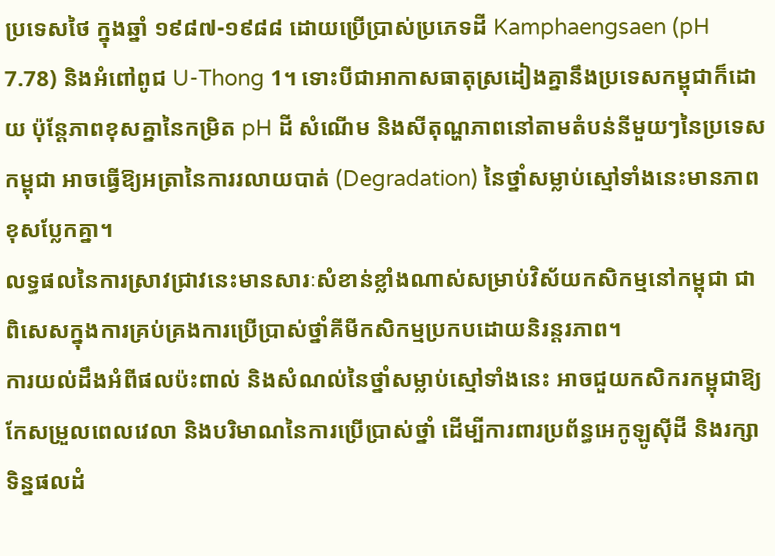ប្រទេសថៃ ក្នុងឆ្នាំ ១៩៨៧-១៩៨៨ ដោយប្រើប្រាស់ប្រភេទដី Kamphaengsaen (pH 7.78) និងអំពៅពូជ U-Thong 1។ ទោះបីជាអាកាសធាតុស្រដៀងគ្នានឹងប្រទេសកម្ពុជាក៏ដោយ ប៉ុន្តែភាពខុសគ្នានៃកម្រិត pH ដី សំណើម និងសីតុណ្ហភាពនៅតាមតំបន់នីមួយៗនៃប្រទេសកម្ពុជា អាចធ្វើឱ្យអត្រានៃការរលាយបាត់ (Degradation) នៃថ្នាំសម្លាប់ស្មៅទាំងនេះមានភាពខុសប្លែកគ្នា។
លទ្ធផលនៃការស្រាវជ្រាវនេះមានសារៈសំខាន់ខ្លាំងណាស់សម្រាប់វិស័យកសិកម្មនៅកម្ពុជា ជាពិសេសក្នុងការគ្រប់គ្រងការប្រើប្រាស់ថ្នាំគីមីកសិកម្មប្រកបដោយនិរន្តរភាព។
ការយល់ដឹងអំពីផលប៉ះពាល់ និងសំណល់នៃថ្នាំសម្លាប់ស្មៅទាំងនេះ អាចជួយកសិករកម្ពុជាឱ្យកែសម្រួលពេលវេលា និងបរិមាណនៃការប្រើប្រាស់ថ្នាំ ដើម្បីការពារប្រព័ន្ធអេកូឡូស៊ីដី និងរក្សាទិន្នផលដំ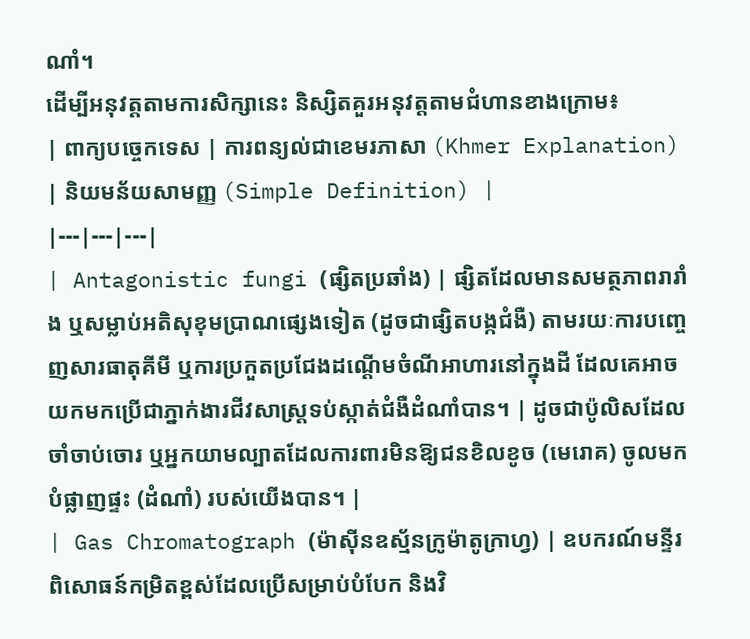ណាំ។
ដើម្បីអនុវត្តតាមការសិក្សានេះ និស្សិតគួរអនុវត្តតាមជំហានខាងក្រោម៖
| ពាក្យបច្ចេកទេស | ការពន្យល់ជាខេមរភាសា (Khmer Explanation) | និយមន័យសាមញ្ញ (Simple Definition) |
|---|---|---|
| Antagonistic fungi (ផ្សិតប្រឆាំង) | ផ្សិតដែលមានសមត្ថភាពរារាំង ឬសម្លាប់អតិសុខុមប្រាណផ្សេងទៀត (ដូចជាផ្សិតបង្កជំងឺ) តាមរយៈការបញ្ចេញសារធាតុគីមី ឬការប្រកួតប្រជែងដណ្តើមចំណីអាហារនៅក្នុងដី ដែលគេអាចយកមកប្រើជាភ្នាក់ងារជីវសាស្រ្តទប់ស្កាត់ជំងឺដំណាំបាន។ | ដូចជាប៉ូលិសដែលចាំចាប់ចោរ ឬអ្នកយាមល្បាតដែលការពារមិនឱ្យជនខិលខូច (មេរោគ) ចូលមកបំផ្លាញផ្ទះ (ដំណាំ) របស់យើងបាន។ |
| Gas Chromatograph (ម៉ាស៊ីនឧស្ម័នក្រូម៉ាតូក្រាហ្វ) | ឧបករណ៍មន្ទីរពិសោធន៍កម្រិតខ្ពស់ដែលប្រើសម្រាប់បំបែក និងវិ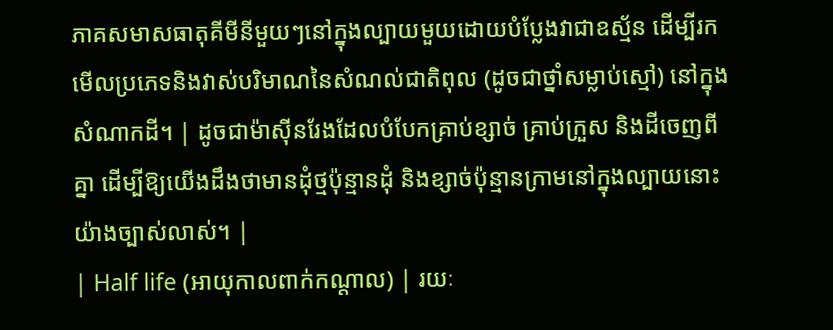ភាគសមាសធាតុគីមីនីមួយៗនៅក្នុងល្បាយមួយដោយបំប្លែងវាជាឧស្ម័ន ដើម្បីរកមើលប្រភេទនិងវាស់បរិមាណនៃសំណល់ជាតិពុល (ដូចជាថ្នាំសម្លាប់ស្មៅ) នៅក្នុងសំណាកដី។ | ដូចជាម៉ាស៊ីនរែងដែលបំបែកគ្រាប់ខ្សាច់ គ្រាប់ក្រួស និងដីចេញពីគ្នា ដើម្បីឱ្យយើងដឹងថាមានដុំថ្មប៉ុន្មានដុំ និងខ្សាច់ប៉ុន្មានក្រាមនៅក្នុងល្បាយនោះយ៉ាងច្បាស់លាស់។ |
| Half life (អាយុកាលពាក់កណ្តាល) | រយៈ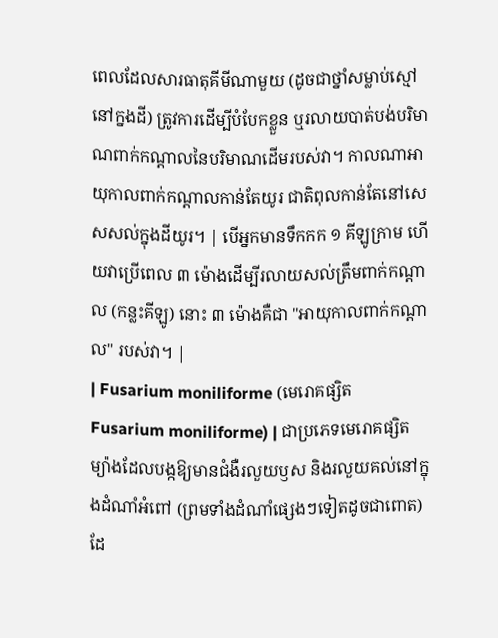ពេលដែលសារធាតុគីមីណាមួយ (ដូចជាថ្នាំសម្លាប់ស្មៅនៅក្នងដី) ត្រូវការដើម្បីបំបែកខ្លួន ឬរលាយបាត់បង់បរិមាណពាក់កណ្តាលនៃបរិមាណដើមរបស់វា។ កាលណាអាយុកាលពាក់កណ្តាលកាន់តែយូរ ជាតិពុលកាន់តែនៅសេសសល់ក្នុងដីយូរ។ | បើអ្នកមានទឹកកក ១ គីឡូក្រាម ហើយវាប្រើពេល ៣ ម៉ោងដើម្បីរលាយសល់ត្រឹមពាក់កណ្តាល (កន្លះគីឡូ) នោះ ៣ ម៉ោងគឺជា "អាយុកាលពាក់កណ្តាល" របស់វា។ |
| Fusarium moniliforme (មេរោគផ្សិត Fusarium moniliforme) | ជាប្រភេទមេរោគផ្សិតម្យ៉ាងដែលបង្កឱ្យមានជំងឺរលួយឫស និងរលួយគល់នៅក្នុងដំណាំអំពៅ (ព្រមទាំងដំណាំផ្សេងៗទៀតដូចជាពោត) ដែ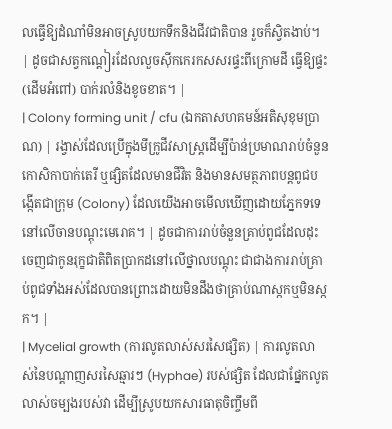លធ្វើឱ្យដំណាំមិនអាចស្រូបយកទឹកនិងជីវជាតិបាន រួចក៏ស្វិតងាប់។ | ដូចជាសត្វកណ្តៀរដែលលួចស៊ីកកេរកសសរផ្ទះពីក្រោមដី ធ្វើឱ្យផ្ទះ (ដើមអំពៅ) បាក់រលំនិងខូចខាត។ |
| Colony forming unit / cfu (ឯកតាសហគមន៍អតិសុខុមប្រាណ) | រង្វាស់ដែលប្រើក្នុងមីក្រូជីវសាស្ត្រដើម្បីប៉ាន់ប្រមាណរាប់ចំនួនកោសិកាបាក់តេរី ឬផ្សិតដែលមានជីវិត និងមានសមត្ថភាពបន្តពូជបង្កើតជាក្រុម (Colony) ដែលយើងអាចមើលឃើញដោយភ្នែកទទេ នៅលើចានបណ្តុះមេរោគ។ | ដូចជាការរាប់ចំនួនគ្រាប់ពូជដែលដុះចេញជាកូនរុក្ខជាតិពិតប្រាកដនៅលើថ្នាលបណ្តុះ ជាជាងការរាប់គ្រាប់ពូជទាំងអស់ដែលបានព្រោះដោយមិនដឹងថាគ្រាប់ណាស្កកឬមិនស្កក។ |
| Mycelial growth (ការលូតលាស់សរសៃផ្សិត) | ការលូតលាស់នៃបណ្តាញសរសៃឆ្មារៗ (Hyphae) របស់ផ្សិត ដែលជាផ្នែកលូតលាស់ចម្បងរបស់វា ដើម្បីស្រូបយកសារធាតុចិញ្ចឹមពី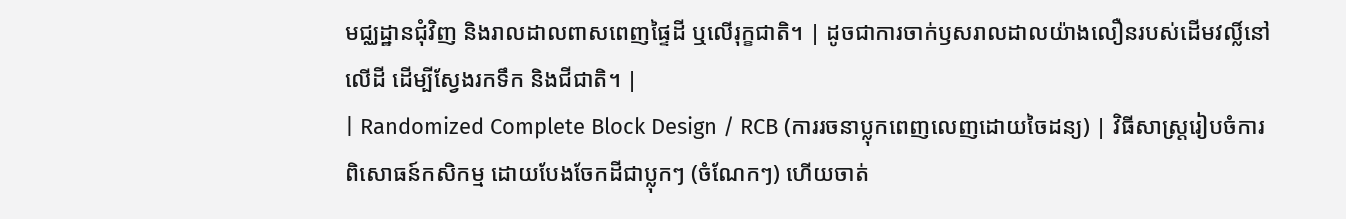មជ្ឈដ្ឋានជុំវិញ និងរាលដាលពាសពេញផ្ទៃដី ឬលើរុក្ខជាតិ។ | ដូចជាការចាក់ឫសរាលដាលយ៉ាងលឿនរបស់ដើមវល្លិ៍នៅលើដី ដើម្បីស្វែងរកទឹក និងជីជាតិ។ |
| Randomized Complete Block Design / RCB (ការរចនាប្លុកពេញលេញដោយចៃដន្យ) | វិធីសាស្ត្ររៀបចំការពិសោធន៍កសិកម្ម ដោយបែងចែកដីជាប្លុកៗ (ចំណែកៗ) ហើយចាត់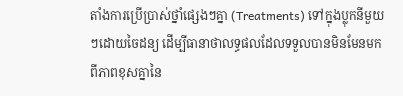តាំងការប្រើប្រាស់ថ្នាំផ្សេងៗគ្នា (Treatments) ទៅក្នុងប្លុកនីមួយៗដោយចៃដន្យ ដើម្បីធានាថាលទ្ធផលដែលទទួលបានមិនមែនមកពីភាពខុសគ្នានៃ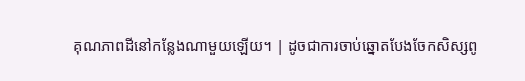គុណភាពដីនៅកន្លែងណាមួយឡើយ។ | ដូចជាការចាប់ឆ្នោតបែងចែកសិស្សពូ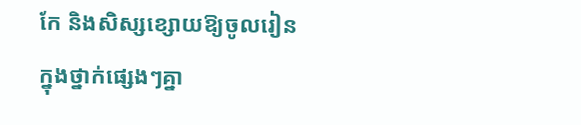កែ និងសិស្សខ្សោយឱ្យចូលរៀនក្នុងថ្នាក់ផ្សេងៗគ្នា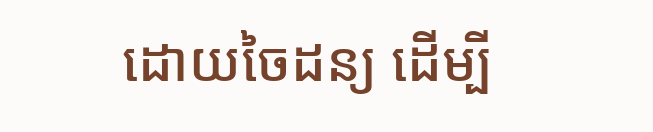ដោយចៃដន្យ ដើម្បី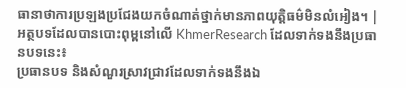ធានាថាការប្រឡងប្រជែងយកចំណាត់ថ្នាក់មានភាពយុត្តិធម៌មិនលំអៀង។ |
អត្ថបទដែលបានបោះពុម្ពនៅលើ KhmerResearch ដែលទាក់ទងនឹងប្រធានបទនេះ៖
ប្រធានបទ និងសំណួរស្រាវជ្រាវដែលទាក់ទងនឹងឯ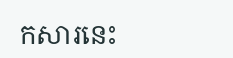កសារនេះ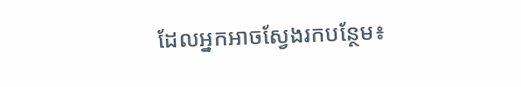ដែលអ្នកអាចស្វែងរកបន្ថែម៖